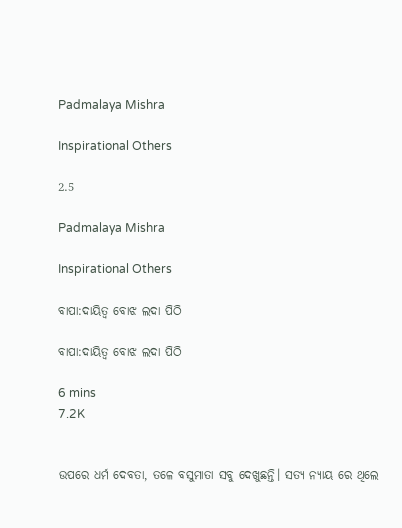Padmalaya Mishra

Inspirational Others

2.5

Padmalaya Mishra

Inspirational Others

ବାପା:ଦାୟିତ୍ୱ ବୋଝ ଲଦା ପିଠି

ବାପା:ଦାୟିତ୍ୱ ବୋଝ ଲଦା ପିଠି

6 mins
7.2K


ଉପରେ ଧର୍ମ ଦେବତା, ତଳେ ବସୁମାତା ସବୁ ଦେଖୁଛନ୍ତି। ସତ୍ୟ ନ୍ୟାୟ ରେ ଥିଲେ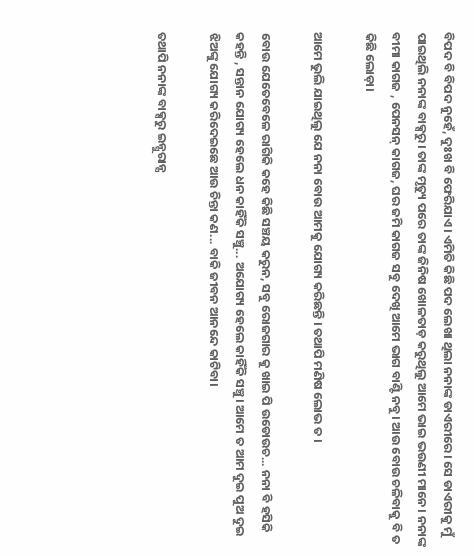ବିପଦ ବି ବିପଦ ନୁହେଁ, ଦୁଃଖ ବି ଫେରିଯାଏ। ଏମିତି କିଛି ପଦ ଲେଖା ଥିଲା ନନାଙ୍କ ଡାଏରୀରେ। ସେ ଡାଏରୀକୁ ମୁଁ ପାଇଥିଲି ନନାଙ୍କ ବାକ୍ସରୁ। ତାଙ୍କ ମୃତ୍ୟୁ ପରେ ତାଙ୍କ ଜିନିଷ ଖୋଳତାଡ଼ କରୁଥିଲୁ ଆମେ ଭାଇ ଭଉଣୀ ମାନେ। ନନାଙ୍କ ବୀମା କାଗଜ , ପେନସନ୍ କାଗଜ, ଘର ଜମି କାଗଜ ସବୁ ଦେଖି ଆମେ ଭାଗ ବାଣ୍ଟି ନବୁ। ଆଉ ବୋଉ ଚଳିବାକୁ ବି ତ କିଛି ଲୋଡ଼ା।

ଆମେ ଭୁଲି ଯାଇଥିଲୁ ଯେ ନନା ବୋଉ ଆମକୁ ଯୋଗ୍ୟ କରିଛନ୍ତି । ତଥାପି ମଣିଷ ଲୋଭ ତ ।

ବୋଉ ଯେତେବେଳେ ରାଗିକି କହେ କିଛି ସଞ୍ଚୟ କରୁନ, ସବୁ ରୋଜଗାର କୁ ଖାଇ ପି ଉଡୋଉଚ... ନନା ବି ହସିକି କହନ୍ତି , ସନ୍ତାନ ଯୋଗ୍ୟ ହେଲେ ଧନ କାହିଁକି ସଞ୍ଚୁ... ଅଯୋଗ୍ୟ ହେଲେ କାହିଁକି ସଞ୍ଚୁ। ଆମେ ତ ଆମ ଦୁଇ ପୁଅ ଦୁଇ ଝିଅଙ୍କୁ ଯୋଗ୍ୟ କରିଦେଇଛେ ଆଉ ଚିନ୍ତା କଣ... ବାକି ଜୀବନ ଆନନ୍ଦେ କାଟିବା।

ତଥାପି ନନାଙ୍କ ବାକ୍ସରୁ ଇନ୍ସୁରାନ୍ସ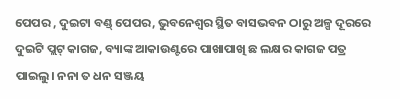ପେପର , ଦୁଇଟା ବଣ୍ଡ୍ ପେପର, ଭୁବନେଶ୍ଵର ସ୍ଥିତ ବାସଭବନ ଠାରୁ ଅଳ୍ପ ଦୂରରେ ଦୁଇଟି ପ୍ଲଟ୍ କାଗଜ, ବ୍ୟାଙ୍କ ଆକାଉଣ୍ଟରେ ପାଖାପାଖି ଛ ଲକ୍ଷର କାଗଜ ପତ୍ର ପାଇଲୁ। ନନା ତ ଧନ ସଞ୍ଜୟ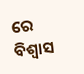ରେ ବିଶ୍ୱାସ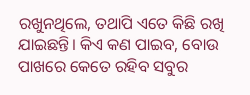ରଖୁନଥିଲେ, ତଥାପି ଏତେ କିଛି ରଖି ଯାଇଛନ୍ତି। କିଏ କଣ ପାଇବ, ବୋଉ ପାଖରେ କେତେ ରହିବ ସବୁର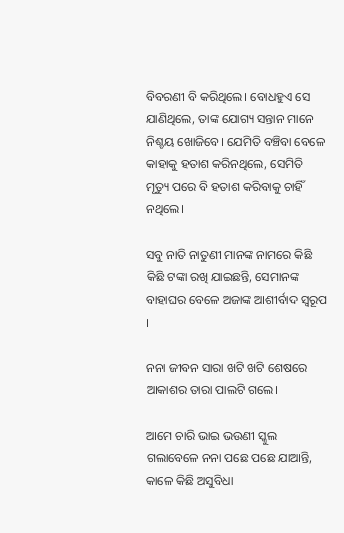ବିବରଣୀ ବି କରିଥିଲେ। ବୋଧହୁଏ ସେ ଯାଣିଥିଲେ, ତାଙ୍କ ଯୋଗ୍ୟ ସନ୍ତାନ ମାନେ ନିଶ୍ଚୟ ଖୋଜିବେ। ଯେମିତି ବଞ୍ଚିବା ବେଳେ କାହାକୁ ହତାଶ କରିନଥିଲେ, ସେମିତି ମୃତ୍ୟୁ ପରେ ବି ହତାଶ କରିବାକୁ ଚାହିଁ ନଥିଲେ।

ସବୁ ନାତି ନାତୁଣୀ ମାନଙ୍କ ନାମରେ କିଛି କିଛି ଟଙ୍କା ରଖି ଯାଇଛନ୍ତି, ସେମାନଙ୍କ ବାହାଘର ବେଳେ ଅଜାଙ୍କ ଆଶୀର୍ବାଦ ସ୍ଵରୂପ ।

ନନା ଜୀବନ ସାରା ଖଟି ଖଟି ଶେଷରେ ଆକାଶର ତାରା ପାଲଟି ଗଲେ।

ଆମେ ଚାରି ଭାଇ ଭଉଣୀ ସ୍କୁଲ ଗଲାବେଳେ ନନା ପଛେ ପଛେ ଯାଆନ୍ତି, କାଳେ କିଛି ଅସୁବିଧା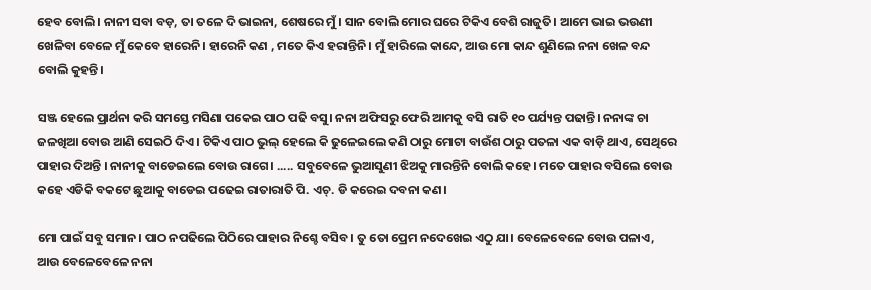ହେବ ବୋଲି। ନାନୀ ସବା ବଡ଼, ତା ତଳେ ଦି ଭାଇନା, ଶେଷରେ ମୁଁ। ସାନ ବୋଲି ମୋର ଘରେ ଟିକିଏ ବେଶି ରାଜୁତି। ଆମେ ଭାଇ ଭଉଣୀ ଖେଳିବା ବେଳେ ମୁଁ କେବେ ହାରେନି। ହାରେନି କଣ , ମତେ କିଏ ହରାନ୍ତିନି। ମୁଁ ହାରିଲେ କାନ୍ଦେ, ଆଉ ମୋ କାନ୍ଦ ଶୁଣିଲେ ନନା ଖେଳ ବନ୍ଦ ବୋଲି କୁହନ୍ତି।

ସଞ୍ଜ ହେଲେ ପ୍ରାର୍ଥନା କରି ସମସ୍ତେ ମସିଣା ପକେଇ ପାଠ ପଢି ବସୁ। ନନା ଅଫିସରୁ ଫେରି ଆମକୁ ବସି ରାତି ୧୦ ପର୍ଯ୍ୟନ୍ତ ପଢାନ୍ତି। ନନାଙ୍କ ଚା ଜଳଖିଆ ବୋଉ ଆଣି ସେଇଠି ଦିଏ। ଟିକିଏ ପାଠ ଭୁଲ୍ ହେଲେ କି ଢୁଳେଇଲେ କଣି ଠାରୁ ମୋଟା ବାଉଁଶ ଠାରୁ ପତଳା ଏକ ବାଡ଼ି ଥାଏ, ସେଥିରେ ପାହାର ଦିଅନ୍ତି । ନାନୀକୁ ବାଡେଇଲେ ବୋଉ ରାଗେ। ..... ସବୁବେଳେ ଭୁଆସୁଣୀ ଝିଅକୁ ମାରନ୍ତିନି ବୋଲି କହେ। ମତେ ପାହାର ବସିଲେ ବୋଉ କହେ ଏଡିକି ବକଟେ ଛୁଆକୁ ବାଡେଇ ପଢେଇ ରାତାରାତି ପି. ଏଚ୍. ଡି କରେଇ ଦବନା କଣ।

ମୋ ପାଇଁ ସବୁ ସମାନ। ପାଠ ନପଢିଲେ ପିଠିରେ ପାହାର ନିଶ୍ଚେ ବସିବ। ତୁ ତୋ ପ୍ରେମ ନଦେଖେଇ ଏଠୁ ଯା। ବେଳେବେଳେ ବୋଉ ପଳାଏ, ଆଉ ବେଳେବେଳେ ନନା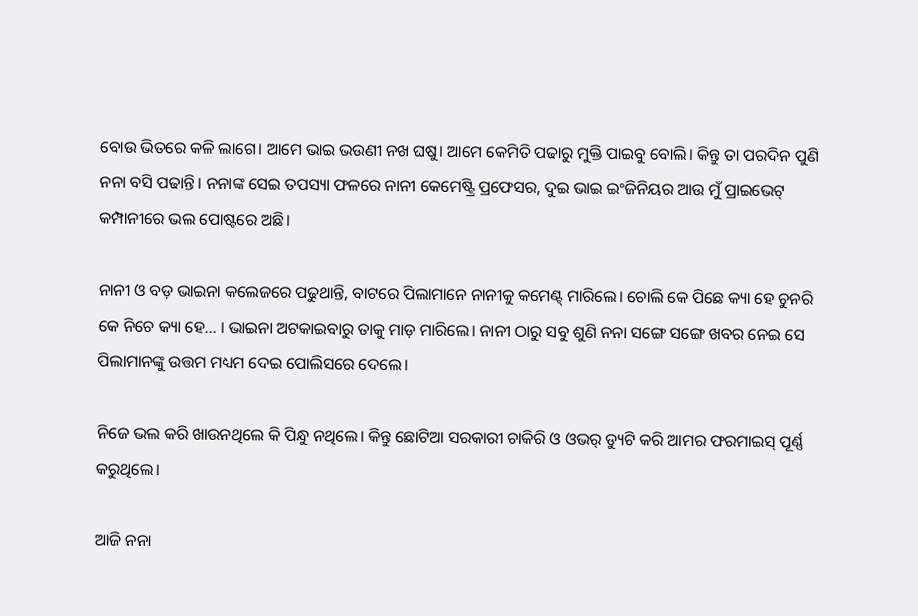ବୋଉ ଭିତରେ କଳି ଲାଗେ। ଆମେ ଭାଇ ଭଉଣୀ ନଖ ଘଷୁ। ଆମେ କେମିତି ପଢାରୁ ମୁକ୍ତି ପାଇବୁ ବୋଲି। କିନ୍ତୁ ତା ପରଦିନ ପୁଣି ନନା ବସି ପଢାନ୍ତି। ନନାଙ୍କ ସେଇ ତପସ୍ୟା ଫଳରେ ନାନୀ କେମେଷ୍ଟ୍ରି ପ୍ରଫେସର, ଦୁଇ ଭାଇ ଇଂଜିନିୟର ଆଉ ମୁଁ ପ୍ରାଇଭେଟ୍ କମ୍ପାନୀରେ ଭଲ ପୋଷ୍ଟରେ ଅଛି।

ନାନୀ ଓ ବଡ଼ ଭାଇନା କଲେଜରେ ପଢୁଥାନ୍ତି, ବାଟରେ ପିଲାମାନେ ନାନୀକୁ କମେଣ୍ଟ୍ ମାରିଲେ। ଚୋଲି କେ ପିଛେ କ୍ୟା ହେ ଚୁନରି କେ ନିଚେ କ୍ୟା ହେ... । ଭାଇନା ଅଟକାଇବାରୁ ତାକୁ ମାଡ଼ ମାରିଲେ। ନାନୀ ଠାରୁ ସବୁ ଶୁଣି ନନା ସଙ୍ଗେ ସଙ୍ଗେ ଖବର ନେଇ ସେ ପିଲାମାନଙ୍କୁ ଉତ୍ତମ ମଧ୍ୟମ ଦେଇ ପୋଲିସରେ ଦେଲେ।

ନିଜେ ଭଲ କରି ଖାଉନଥିଲେ କି ପିନ୍ଧୁ ନଥିଲେ। କିନ୍ତୁ ଛୋଟିଆ ସରକାରୀ ଚାକିରି ଓ ଓଭର୍ ଡ୍ୟୁଟି କରି ଆମର ଫରମାଇସ୍ ପୂର୍ଣ୍ଣ କରୁଥିଲେ।

ଆଜି ନନା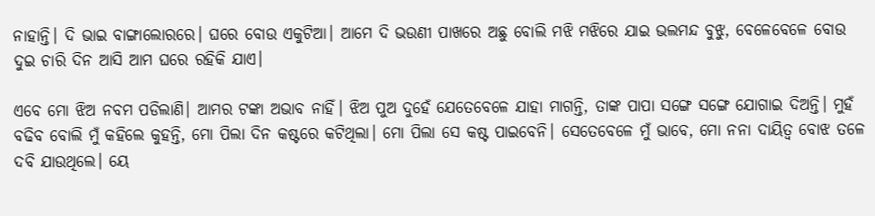ନାହାନ୍ତି। ଦି ଭାଇ ବାଙ୍ଗାଲୋରରେ। ଘରେ ବୋଉ ଏକୁଟିଆ। ଆମେ ଦି ଭଉଣୀ ପାଖରେ ଅଛୁ ବୋଲି ମଝି ମଝିରେ ଯାଇ ଭଲମନ୍ଦ ବୁଝୁ, ବେଳେବେଳେ ବୋଉ ଦୁଇ ଚାରି ଦିନ ଆସି ଆମ ଘରେ ରହିକି ଯାଏ।

ଏବେ ମୋ ଝିଅ ନବମ ପଡିଲାଣି। ଆମର ଟଙ୍କା ଅଭାବ ନାହିଁ। ଝିଅ ପୁଅ ଦୁହେଁ ଯେତେବେଳେ ଯାହା ମାଗନ୍ତି, ତାଙ୍କ ପାପା ସଙ୍ଗେ ସଙ୍ଗେ ଯୋଗାଇ ଦିଅନ୍ତି। ମୁହଁ ବଢିବ ବୋଲି ମୁଁ କହିଲେ କୁହନ୍ତି, ମୋ ପିଲା ଦିନ କଷ୍ଟରେ କଟିଥିଲା। ମୋ ପିଲା ସେ କଷ୍ଟ ପାଇବେନି। ସେତେବେଳେ ମୁଁ ଭାବେ, ମୋ ନନା ଦାୟିତ୍ୱ ବୋଝ ତଳେ ଦବି ଯାଉଥିଲେ। ୟେ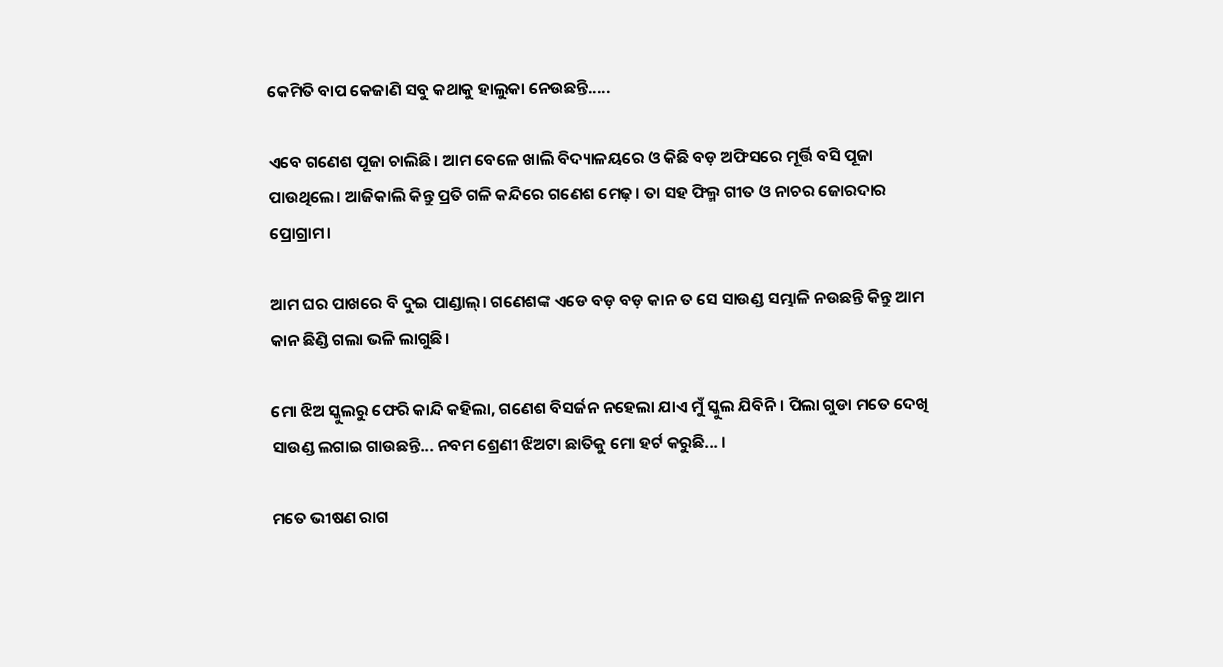କେମିତି ବାପ କେଜାଣି ସବୁ କଥାକୁ ହାଲୁକା ନେଉଛନ୍ତି.....

ଏବେ ଗଣେଶ ପୂଜା ଚାଲିଛି। ଆମ ବେଳେ ଖାଲି ବିଦ୍ୟାଳୟରେ ଓ କିଛି ବଡ଼ ଅଫିସରେ ମୂର୍ତ୍ତି ବସି ପୂଜା ପାଉଥିଲେ। ଆଜିକାଲି କିନ୍ତୁ ପ୍ରତି ଗଳି କନ୍ଦିରେ ଗଣେଶ ମେଢ଼। ତା ସହ ଫିଲ୍ମ ଗୀତ ଓ ନାଚର ଜୋରଦାର ପ୍ରୋଗ୍ରାମ।

ଆମ ଘର ପାଖରେ ବି ଦୁଇ ପାଣ୍ଡାଲ୍। ଗଣେଶଙ୍କ ଏଡେ ବଡ଼ ବଡ଼ କାନ ତ ସେ ସାଉଣ୍ଡ ସମ୍ଭାଳି ନଉଛନ୍ତି କିନ୍ତୁ ଆମ କାନ ଛିଣ୍ଡି ଗଲା ଭଳି ଲାଗୁଛି।

ମୋ ଝିଅ ସ୍କୁଲରୁ ଫେରି କାନ୍ଦି କହିଲା, ଗଣେଶ ବିସର୍ଜନ ନହେଲା ଯାଏ ମୁଁ ସ୍କୁଲ ଯିବିନି। ପିଲା ଗୁଡା ମତେ ଦେଖି ସାଉଣ୍ଡ ଲଗାଇ ଗାଉଛନ୍ତି... ନବମ ଶ୍ରେଣୀ ଝିଅଟା ଛାତିକୁ ମୋ ହର୍ଟ କରୁଛି... ।

ମତେ ଭୀଷଣ ରାଗ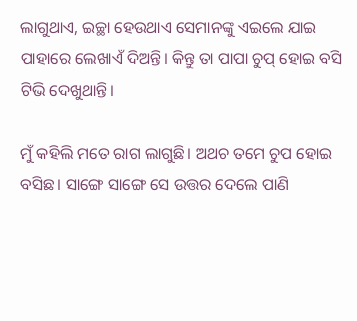ଲାଗୁଥାଏ, ଇଚ୍ଛା ହେଉଥାଏ ସେମାନଙ୍କୁ ଏଇଲେ ଯାଇ ପାହାରେ ଲେଖାଏଁ ଦିଅନ୍ତି। କିନ୍ତୁ ତା ପାପା ଚୁପ୍ ହୋଇ ବସି ଟିଭି ଦେଖୁଥାନ୍ତି।

ମୁଁ କହିଲି ମତେ ରାଗ ଲାଗୁଛି। ଅଥଚ ତମେ ଚୁପ ହୋଇ ବସିଛ। ସାଙ୍ଗେ ସାଙ୍ଗେ ସେ ଉତ୍ତର ଦେଲେ ପାଣି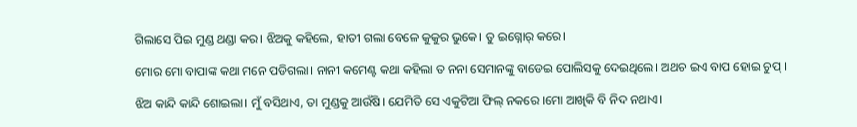ଗିଲାସେ ପିଇ ମୁଣ୍ଡ ଥଣ୍ଡା କର। ଝିଅକୁ କହିଲେ, ହାତୀ ଗଲା ବେଳେ କୁକୁର ଭୁକେ। ତୁ ଇଗ୍ନୋର୍ କରେ।

ମୋର ମୋ ବାପାଙ୍କ କଥା ମନେ ପଡିଗଲା। ନାନୀ କମେଣ୍ଟ କଥା କହିଲା ତ ନନା ସେମାନଙ୍କୁ ବାଡେଇ ପୋଲିସକୁ ଦେଇଥିଲେ। ଅଥଚ ଇଏ ବାପ ହୋଇ ଚୁପ୍ ।

ଝିଅ କାନ୍ଦି କାନ୍ଦି ଶୋଇଲା। ମୁଁ ବସିଥାଏ, ତା ମୁଣ୍ଡକୁ ଆଉଁଷି। ଯେମିତି ସେ ଏକୁଟିଆ ଫିଲ୍ ନକରେ ।ମୋ ଆଖିକି ବି ନିଦ ନଥାଏ।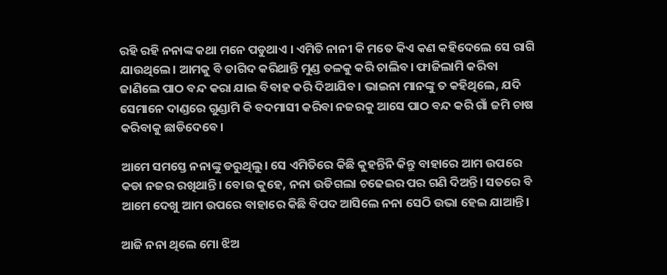ରହି ରହି ନନାଙ୍କ କଥା ମନେ ପଡୁଥାଏ । ଏମିତି ନାନୀ କି ମତେ କିଏ କଣ କହିଦେଲେ ସେ ରାଗି ଯାଉଥିଲେ। ଆମକୁ ବି ତାଗିଦ କରିଥାନ୍ତି ମୁଣ୍ଡ ତଳକୁ କରି ଚାଲିବ। ଫାଜିଲାମି କରିବା ଜାଣିଲେ ପାଠ ବନ୍ଦ କରା ଯାଇ ବିବାହ କରି ଦିଆଯିବ। ଭାଇନା ମାନଙ୍କୁ ତ କହିଥିଲେ, ଯଦି ସେମାନେ ଦାଣ୍ଡରେ ଗୁଣ୍ଡାମି କି ବଦମାସୀ କରିବା ନଜରକୁ ଆସେ ପାଠ ବନ୍ଦ କରି ଗାଁ ଜମି ଚାଷ କରିବାକୁ ଛାଡିଦେବେ।

ଆମେ ସମସ୍ତେ ନନାଙ୍କୁ ଡରୁଥିଲୁ। ସେ ଏମିତିରେ କିଛି କୁହନ୍ତିନି କିନ୍ତୁ ବାହାରେ ଆମ ଉପରେ କଡା ନଜର ରଖିଥାନ୍ତି। ବୋଉ କୁହେ, ନନା ଉଡିଗଲା ଚଢେଇର ପର ଗଣି ଦିଅନ୍ତି। ସତରେ ବି ଆମେ ଦେଖୁ ଆମ ଉପରେ ବାହାରେ କିଛି ବିପଦ ଆସିଲେ ନନା ସେଠି ଉଭା ହେଇ ଯାଆନ୍ତି।

ଆଜି ନନା ଥିଲେ ମୋ ଝିଅ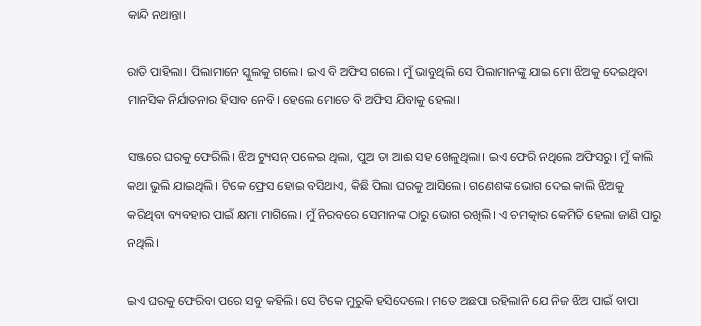କାନ୍ଦି ନଥାନ୍ତା।

ରାତି ପାହିଲା। ପିଲାମାନେ ସ୍କୁଲକୁ ଗଲେ। ଇଏ ବି ଅଫିସ ଗଲେ। ମୁଁ ଭାବୁଥିଲି ସେ ପିଲାମାନଙ୍କୁ ଯାଇ ମୋ ଝିଅକୁ ଦେଇଥିବା ମାନସିକ ନିର୍ଯାତନାର ହିସାବ ନେବି। ହେଲେ ମୋତେ ବି ଅଫିସ ଯିବାକୁ ହେଲା।

ସଞ୍ଜରେ ଘରକୁ ଫେରିଲି। ଝିଅ ଟ୍ୟୁସନ୍ ପଳେଇ ଥିଲା, ପୁଅ ତା ଆଈ ସହ ଖେଳୁଥିଲା। ଇଏ ଫେରି ନଥିଲେ ଅଫିସରୁ। ମୁଁ କାଲି କଥା ଭୁଲି ଯାଇଥିଲି। ଟିକେ ଫ୍ରେସ ହୋଇ ବସିଥାଏ, କିଛି ପିଲା ଘରକୁ ଆସିଲେ। ଗଣେଶଙ୍କ ଭୋଗ ଦେଇ କାଲି ଝିଅକୁ କରିଥିବା ବ୍ୟବହାର ପାଇଁ କ୍ଷମା ମାଗିଲେ। ମୁଁ ନିରବରେ ସେମାନଙ୍କ ଠାରୁ ଭୋଗ ରଖିଲି। ଏ ଚମତ୍କାର କେମିତି ହେଲା ଜାଣି ପାରୁ ନଥିଲି।

ଇଏ ଘରକୁ ଫେରିବା ପରେ ସବୁ କହିଲି। ସେ ଟିକେ ମୁରୁକି ହସିଦେଲେ। ମତେ ଅଛପା ରହିଲାନି ଯେ ନିଜ ଝିଅ ପାଇଁ ବାପା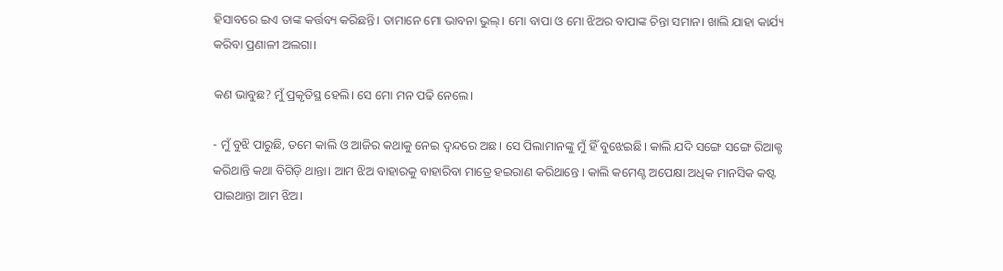ହିସାବରେ ଇଏ ତାଙ୍କ କର୍ତ୍ତବ୍ୟ କରିଛନ୍ତି। ତାମାନେ ମୋ ଭାବନା ଭୁଲ୍। ମୋ ବାପା ଓ ମୋ ଝିଅର ବାପାଙ୍କ ଚିନ୍ତା ସମାନ। ଖାଲି ଯାହା କାର୍ଯ୍ୟ କରିବା ପ୍ରଣାଳୀ ଅଲଗା।

କଣ ଭାବୁଛ? ମୁଁ ପ୍ରକୃତିସ୍ଥ ହେଲି। ସେ ମୋ ମନ ପଢି ନେଲେ।

- ମୁଁ ବୁଝି ପାରୁଛି, ତମେ କାଲି ଓ ଆଜିର କଥାକୁ ନେଇ ଦ୍ଵନ୍ଦରେ ଅଛ। ସେ ପିଲାମାନଙ୍କୁ ମୁଁ ହିଁ ବୁଝେଇଛି। କାଲି ଯଦି ସଙ୍ଗେ ସଙ୍ଗେ ରିଆକ୍ଟ କରିଥାନ୍ତି କଥା ବିଗିଡ଼ି ଥାନ୍ତା। ଆମ ଝିଅ ବାହାରକୁ ବାହାରିବା ମାତ୍ରେ ହଇରାଣ କରିଥାନ୍ତେ । କାଲି କମେଣ୍ଟ ଅପେକ୍ଷା ଅଧିକ ମାନସିକ କଷ୍ଟ ପାଇଥାନ୍ତା ଆମ ଝିଅ।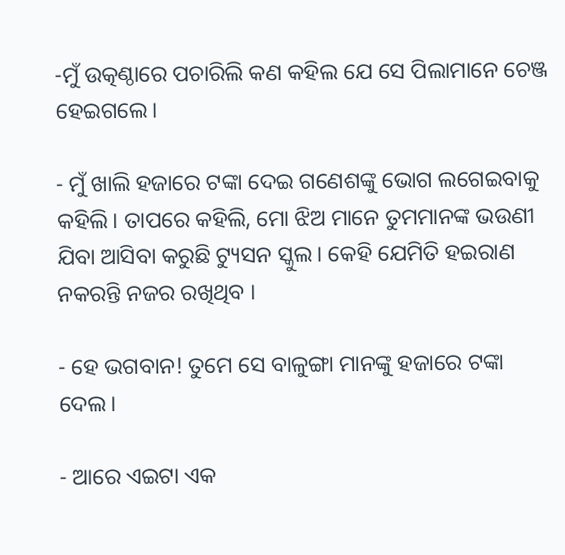-ମୁଁ ଉତ୍କଣ୍ଠାରେ ପଚାରିଲି କଣ କହିଲ ଯେ ସେ ପିଲାମାନେ ଚେଞ୍ଜ ହେଇଗଲେ।

- ମୁଁ ଖାଲି ହଜାରେ ଟଙ୍କା ଦେଇ ଗଣେଶଙ୍କୁ ଭୋଗ ଲଗେଇବାକୁ କହିଲି। ତାପରେ କହିଲି, ମୋ ଝିଅ ମାନେ ତୁମମାନଙ୍କ ଭଉଣୀ ଯିବା ଆସିବା କରୁଛି ଟ୍ୟୁସନ ସ୍କୁଲ। କେହି ଯେମିତି ହଇରାଣ ନକରନ୍ତି ନଜର ରଖିଥିବ ।

- ହେ ଭଗବାନ! ତୁମେ ସେ ବାଳୁଙ୍ଗା ମାନଙ୍କୁ ହଜାରେ ଟଙ୍କା ଦେଲ।

- ଆରେ ଏଇଟା ଏକ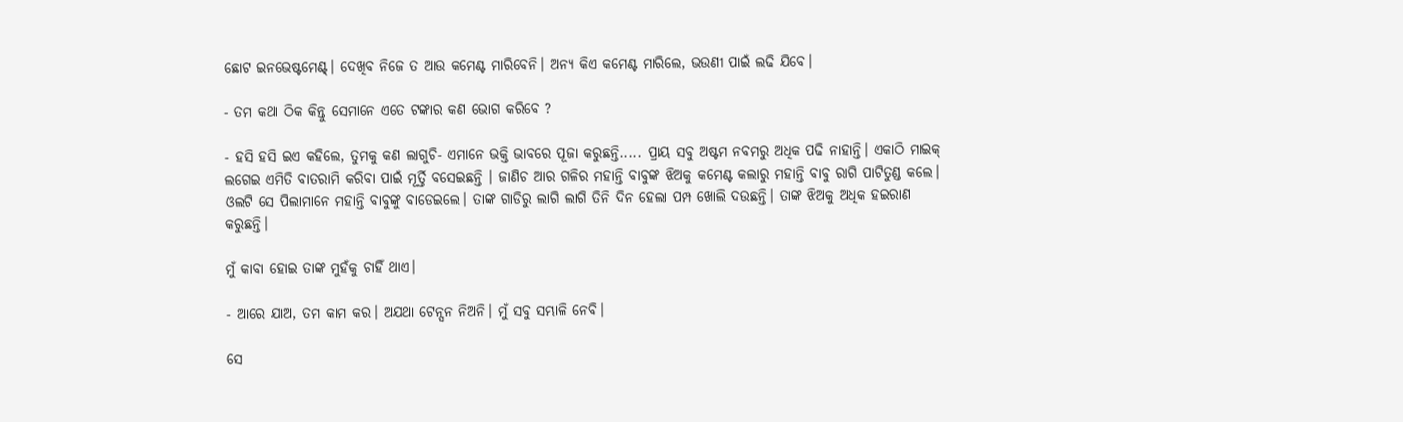ଛୋଟ ଇନଭେଷ୍ଟମେଣ୍ଟ୍। ଦେଖିବ ନିଜେ ତ ଆଉ କମେଣ୍ଟ ମାରିବେନି। ଅନ୍ୟ କିଏ କମେଣ୍ଟ ମାରିଲେ, ଭଉଣୀ ପାଇଁ ଲଢି ଯିବେ।

- ତମ କଥା ଠିକ କିନ୍ତୁ ସେମାନେ ଏତେ ଟଙ୍କାର କଣ ଭୋଗ କରିବେ ?

- ହସି ହସି ଇଏ କହିଲେ, ତୁମକୁ କଣ ଲାଗୁଚି- ଏମାନେ ଭକ୍ତି ଭାବରେ ପୂଜା କରୁଛନ୍ତି..... ପ୍ରାୟ ସବୁ ଅଷ୍ଟମ ନବମରୁ ଅଧିକ ପଢି ନାହାନ୍ତି। ଏକାଠି ମାଇକ୍ ଲଗେଇ ଏମିତି ବାତରାମି କରିବା ପାଇଁ ମୂର୍ତ୍ତି ବସେଇଛନ୍ତି । ଜାଣିଚ ଆର ଗଳିର ମହାନ୍ତି ବାବୁଙ୍କ ଝିଅକୁ କମେଣ୍ଟ କଲାରୁ ମହାନ୍ତି ବାବୁ ରାଗି ପାଟିତୁଣ୍ଡ କଲେ। ଓଲଟି ସେ ପିଲାମାନେ ମହାନ୍ତି ବାବୁଙ୍କୁ ବାଡେଇଲେ। ତାଙ୍କ ଗାଡିରୁ ଲାଗି ଲାଗି ତିନି ଦିନ ହେଲା ପମ୍ପ ଖୋଲି ଦଉଛନ୍ତି। ତାଙ୍କ ଝିଅକୁ ଅଧିକ ହଇରାଣ କରୁଛନ୍ତି।

ମୁଁ କାବା ହୋଇ ତାଙ୍କ ମୁହଁକୁ ଚାହିଁ ଥାଏ।

- ଆରେ ଯାଅ, ତମ କାମ କର। ଅଯଥା ଟେନ୍ସନ ନିଅନି। ମୁଁ ସବୁ ସମ୍ଭାଳି ନେବି।

ସେ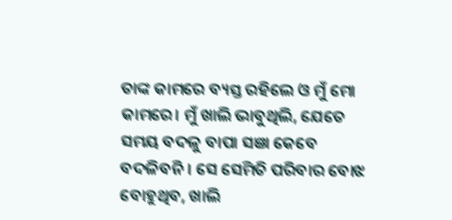ତାଙ୍କ କାମରେ ବ୍ୟସ୍ତ ରହିଲେ ଓ ମୁଁ ମୋ କାମରେ। ମୁଁ ଖାଲି ଭାବୁଥିଲି, ଯେତେ ସମୟ ବଦଳୁ ବାପା ସଞା କେବେ ବଦଳିବନି। ସେ ସେମିତି ପରିବାର ବୋଝ ବୋହୁଥିବ, ଖାଲି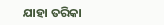ଯାହା ତରିକା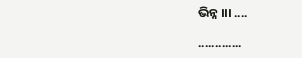ଭିନ୍ନ ।।। ....

.............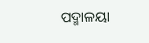ପଦ୍ମାଳୟା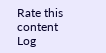Rate this content
Log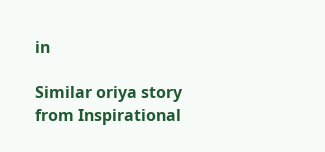in

Similar oriya story from Inspirational